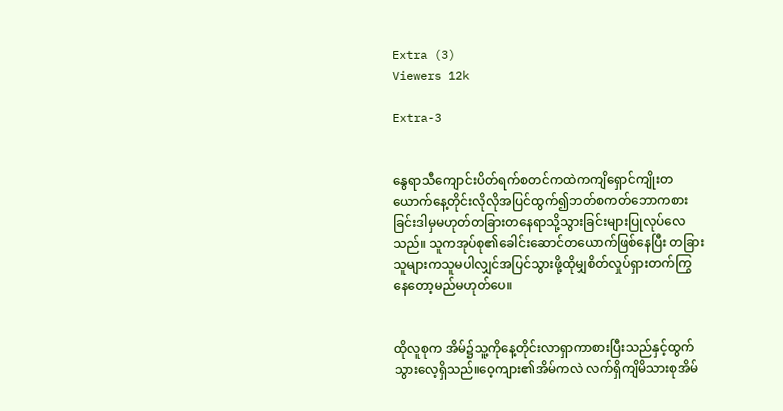Extra (3)
Viewers 12k

Extra-3


နွေရာသီကျောင်းပိတ်ရက်စတင်ကထဲကကျိရှောင်ကျိုးတယောက်‌နေ့တိုင်းလိုလိုအပြင်ထွက်၍ဘတ်စကတ်ဘောကစားခြင်းဒါမှမဟုတ်တခြားတနေရာသို့သွားခြင်းများပြုလုပ်လေသည်။ သူကအုပ်စု၏ခေါင်းဆောင်တယောက်ဖြစ်နေပြီး တခြားသူများကသူမပါလျှင်အပြင်သွားဖို့ထိုမျှစိတ်လှုပ်ရှားတက်ကြွနေတော့မည်မဟုတ်ပေ။


ထိုလူစုက အိမ်၌သူ့ကိုနေ့တိုင်းလာရှာကာစားပြီးသည်နှင့်ထွက်သွားလေ့ရှိသည်။ဝေ့ကျား၏အိမ်ကလဲ လက်ရှိကျိမိသားစုအိမ်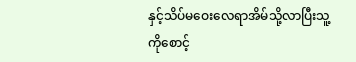နှင့်သိပ်မဝေးလေရာအိမ်သို့လာပြီးသူ့ကိုစောင့်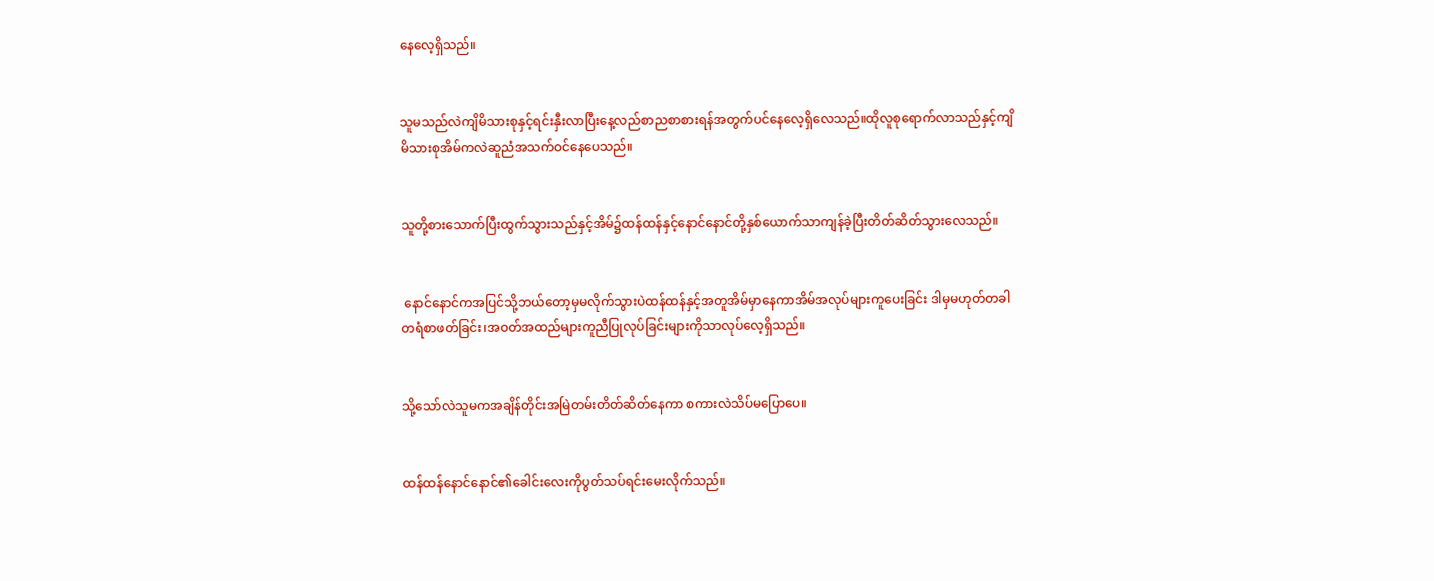နေလေ့ရှိသည်။


သူမသည်လဲကျိမိသားစုနှင့်ရင်းနှီးလာပြီးနေ့လည်စာညစာစားရန်အတွက်ပင်နေလေ့ရှိလေသည်။ထိုလူစုရောက်လာသည်နှင့်ကျိမိသားစုအိမ်ကလဲဆူညံအသက်ဝင်နေပေသည်။


သူတို့စားသောက်ပြီးထွက်သွားသည်နှင့်အိမ်၌ထန်ထန်နှင့်နောင်နောင်တို့နှစ်ယောက်သာကျန်ခဲ့ပြီးတိတ်ဆိတ်သွားလေသည်။


 နောင်နောင်ကအပြင်သို့ဘယ်တော့မှမလိုက်သွားပဲထန်ထန်နှင့်အတူအိမ်မှာနေကာအိမ်အလုပ်များကူပေးခြင်း ဒါမှမဟုတ်တခါတရံစာဖတ်ခြင်း၊အဝတ်အထည်များကူညီပြုလုပ်ခြင်းများကိုသာလုပ်လေ့ရှိသည်။


သို့သော်လဲသူမကအချိန်တိုင်းအမြဲတမ်းတိတ်ဆိတ်နေကာ စကားလဲသိပ်မပြောပေ။


ထန်ထန်နောင်နောင်၏ခေါင်းလေးကိုပွတ်သပ်ရင်းမေးလိုက်သည်။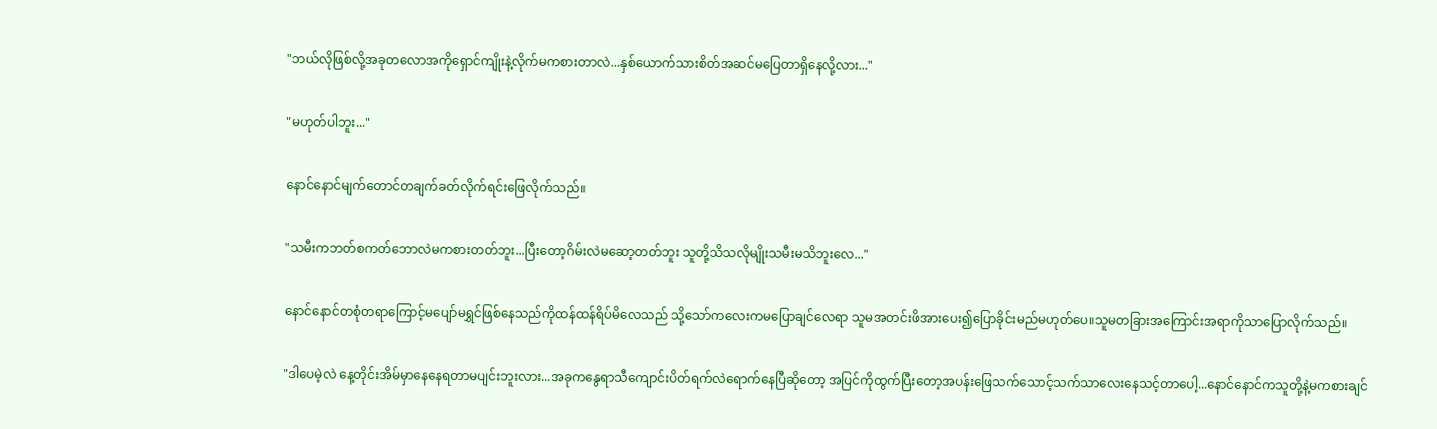"ဘယ်လိုဖြစ်လို့အခုတလောအကိုရှောင်ကျိုးနဲ့လိုက်မကစားတာလဲ...နှစ်ယောက်သားစိတ်အဆင်မပြေတာရှိနေလို့လား..."


"မဟုတ်ပါဘူး..."


နောင်နောင်မျက်တောင်တချက်ခတ်လိုက်ရင်းဖြေလိုက်သည်။


"သမီးကဘတ်စကတ်ဘောလဲမကစားတတ်ဘူး...ပြီးတော့ဂိမ်းလဲမဆော့တတ်ဘူး သူတို့သိသလိုမျိုးသမီးမသိဘူးလေ..."


နောင်နောင်တစုံတရာကြောင့်မပျော်မရွှင်ဖြစ်နေသည်ကိုထန်ထန်ရိပ်မိလေသည် သို့သော်ကလေးကမပြောချင်လေရာ သူမအတင်းဖိအားပေး၍ပြောခိုင်းမည်မဟုတ်ပေ။သူမတခြားအကြောင်းအရာကိုသာပြောလိုက်သည်။


"ဒါပေမဲ့လဲ နေ့တိုင်းအိမ်မှာနေနေရတာမပျင်းဘူးလား...အခုကနွေရာသီကျောင်းပိတ်ရက်လဲရောက်နေပြီဆိုတော့ အပြင်ကိုထွက်ပြီးတော့အပန်းဖြေသက်သောင့်သက်သာလေးနေသင့်တာပေါ့...နောင်နောင်ကသူတို့နဲ့မကစားချင်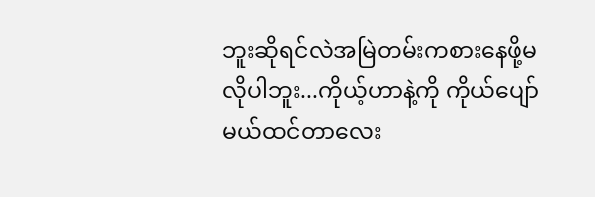ဘူးဆိုရင်လဲအမြဲတမ်းကစားနေဖို့မလိုပါဘူး...ကိုယ့်ဟာနဲ့ကို ကိုယ်ပျော်မယ်ထင်တာလေး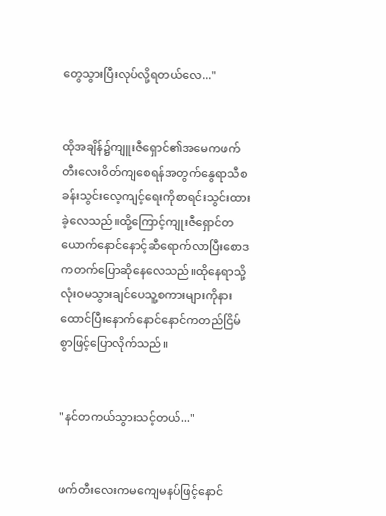တွေသွားပြီးလုပ်လို့ရတယ်လေ..."


ထိုအချိန်၌ကျူးဇီရှောင်၏အမေကဖက်တီးလေးဝိတ်ကျစေရန်အတွက်‌နွေရာသီစခန်းသွင်းလေ့ကျင့်ရေးကိုစာရင်းသွင်းထားခဲ့လေသည်။ထို့ကြောင့်ကျုးဇီရှောင်တယောက်နောင်နောင့်ဆီရောက်လာပြီးစောဒကတက်ပြောဆိုနေလေသည်။ထိုနေရာသို့လုံးဝမသွားချင်ပေသူ့စကားများကိုနားထောင်ပြီးနောက်နောင်‌နောင်ကတည်ငြိမ်စွာဖြင့်ပြောလိုက်သည်။


"နင်တကယ်သွားသင့်တယ်..."


ဖက်တီးလေးကမကျေမနပ်ဖြင့်နောင်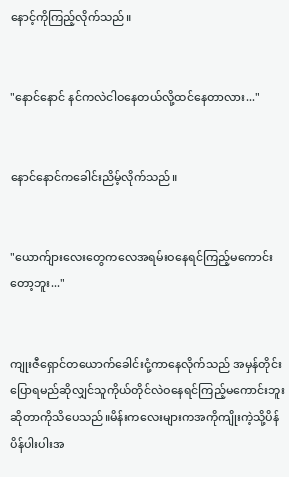နောင့်ကိုကြည့်လိုက်သည်။


"နောင်နောင် နင်ကလဲငါဝနေတယ်လို့ထင်နေတာလား..."


နောင်နောင်ကခေါင်းညိမ့်လိုက်သည်။


"ယောက်ျားလေးတွေကလေအရမ်းဝနေရင်ကြည့်မကောင်းတော့ဘူး..."


ကျုးဇီရှောင်တယောက်ခေါင်းငုံ့ကာနေလိုက်သည် အမှန်တိုင်းပြောရမည်ဆိုလျှင်သူကိုယ်တိုင်လဲဝနေရင်ကြည့်မကောင်းဘူးဆိုတာကိုသိပေသည်။မိန်းကလေးများကအကိုကျိုးကဲ့သို့ပိန်ပိန်ပါးပါးအ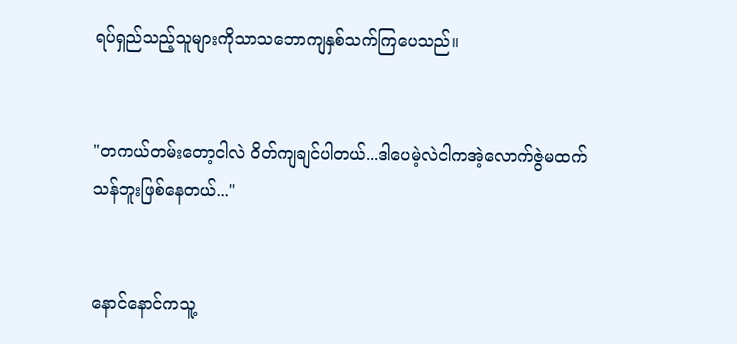ရပ်ရှည်သည့်သူများကိုသာသ‌ဘောကျနှစ်သက်ကြပေသည်။


"တကယ်တမ်းတော့ငါလဲ ဝိတ်ကျချင်ပါတယ်...ဒါပေမဲ့လဲငါကအဲ့လောက်ဇွဲမထက်သန်ဘူးဖြစ်နေတယ်..."


နောင်နောင်ကသူ့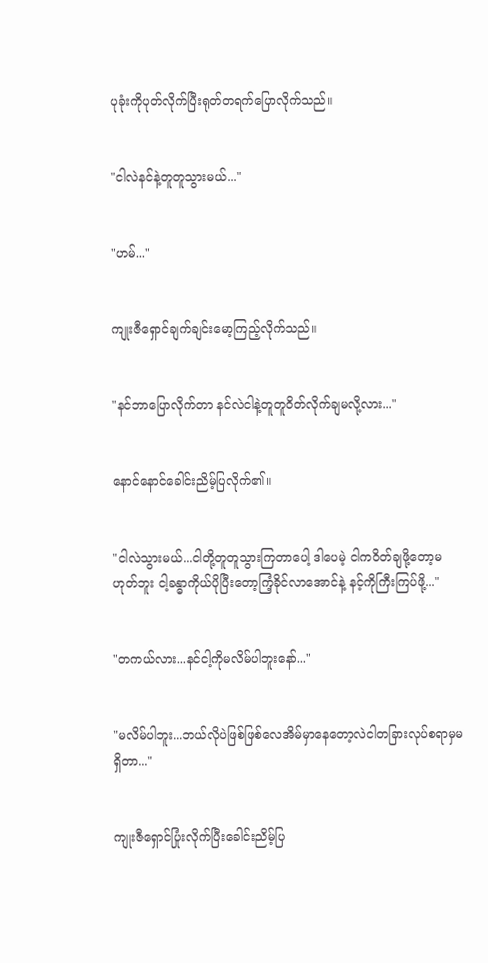ပုခုံးကိုပုတ်လိုက်ပြီးရုတ်တရက်ပြောလိုက်သည်။


"ငါလဲနင်နဲ့တူတူသွားမယ်..."


"ဟမ်..."


ကျုးဇီရှောင်ချက်ချင်း‌မော့ကြည့်လိုက်သည်။


"နင်ဘာပြောလိုက်တာ နင်လဲငါနဲ့တူတူဝိတ်လိုက်ချမလို့လား..."


နောင်နောင်ခေါင်းညိမ့်ပြလိုက်၏။


"ငါလဲသွားမယ်...ငါတို့တူတူသွားကြတာပေါ့ ဒါပေမဲ့ ငါကဝိတ်ချဖို့တော့မဟုတ်ဘူး ငါ့ခန္ဓာကိုယ်ပိုပြီးတော့ကြံ့ခိုင်လာအောင်နဲ့ နင့်ကိုကြီးကြပ်ဖို့..."


"တကယ်လား...နင်ငါ့ကိုမလိမ်ပါဘူးနော်..."


"မလိမ်ပါဘူး...ဘယ်လိုပဲဖြစ်ဖြစ်လေအိမ်မှာနေတော့လဲငါတခြားလုပ်စရာမှမရှိတာ..."


ကျုးဇီရှောင်ပြုံးလိုက်ပြီးခေါင်းညိမ့်ပြ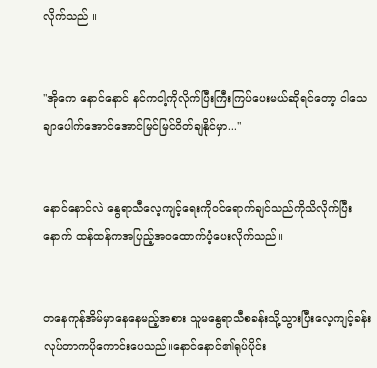လိုက်သည် ။


"အိုကေ နောင်နောင် နင်ကငါ့ကိုလိုက်ပြီးကြီးကြပ်ပေးမယ်ဆိုရင်တော့ ငါသေချာပေါက်အောင်အောင်မြင်မြင်ဝိတ်ချနိုင်မှာ..."


နောင်နောင်လဲ နွေရာသီလေ့ကျင့်ရေးကိုဝင်ရောက်ချင်သည်ကိုသိလိုက်ပြီးနောက် ထန်ထန်ကအပြည့်အဝထောက်ပံ့ပေးလိုက်သည်။


တနေကုန်အိမ်မှာနေနေမည့်အစား သူမနွေရာသီစခန်းသို့သွားပြီးလေ့ကျင့်ခန်းလုပ်တာကပိုကောင်း‌ပေသည်။နောင်နောင်၏ရုပ်ပိုင်း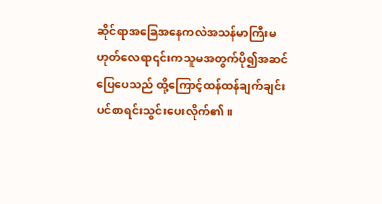ဆိုင်ရာအခြေအနေကလဲအသန်မာကြီးမဟုတ်လေရာ၎င်းကသူမအတွက်ပို၍အဆင်ပြေပေသည် ထို့ကြောင့်ထန်ထန်ချက်ချင်းပင်စာရင်းသွင်းပေးလိုက်၏။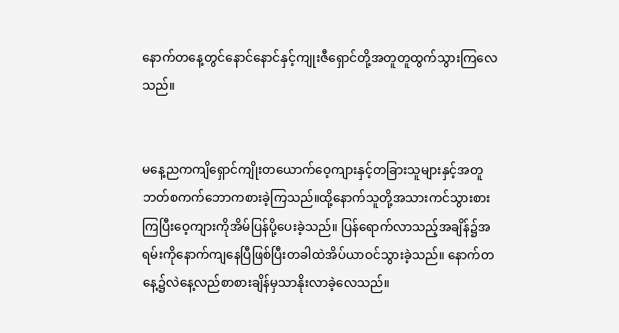နောက်တနေ့တွင်နောင်နောင်နှင့်ကျုးဇီရှောင်တို့အတူတူထွက်သွားကြလေသည်။


မနေ့ညကကျိရှောင်ကျိုးတယောက်ဝေ့ကျားနှင့်တခြားသူများနှင့်အတူဘတ်စကက်ဘောကစားခဲ့ကြသည်။ထို့နောက်သူတို့အသားကင်သွားစားကြပြီးဝေ့ကျားကိုအိမ်ပြန်ပို့ပေးခဲ့သည်။ ပြန်ရောက်လာသည့်အချိန်၌အရမ်းကိုနောက်ကျနေပြီဖြစ်ပြီးတခါထဲအိပ်ယာဝင်သွားခဲ့သည်။ နောက်တနေ့၌လဲနေ့လည်စာစားချိန်မှသာနိုးလာခဲ့လေသည်။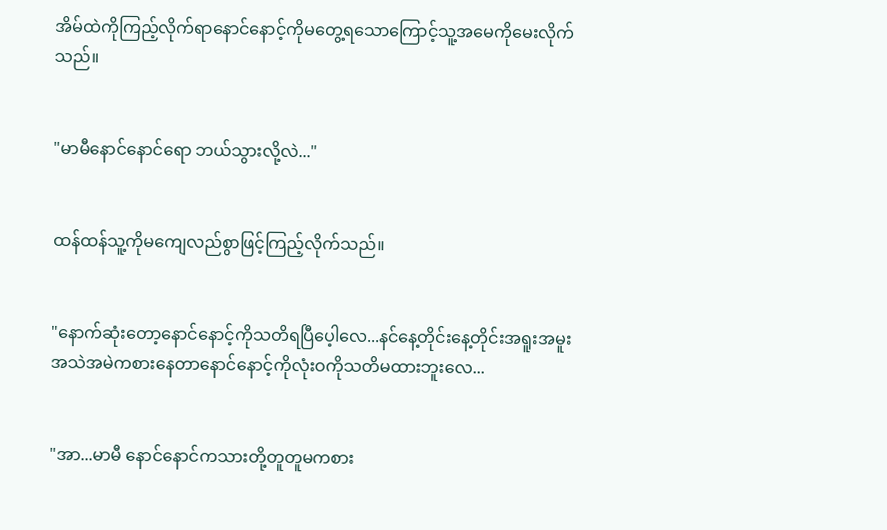အိမ်ထဲကိုကြည့်လိုက်ရာနောင်နောင့်ကိုမတွေ့ရသောကြောင့်သူ့အမေကိုမေးလိုက်သည်။


"မာမီ‌နောင်နောင်ရော ဘယ်သွားလို့လဲ..."


ထန်ထန်သူ့ကိုမကျေလည်စွာဖြင့်ကြည့်လိုက်သည်။


"နောက်ဆုံးတော့နောင်နောင့်ကိုသတိရပြီပေ့ါလေ...နင်နေ့တိုင်းနေ့တိုင်းအရူးအမူးအသဲအမဲကစားနေတာနောင်နောင့်ကိုလုံးဝကိုသတိမထားဘူးလေ...


"အာ...မာမီ နောင်နောင်ကသားတို့တူတူမကစား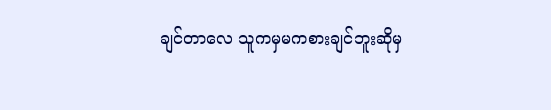ချင်တာလေ သူကမှမကစားချင်ဘူးဆိုမှ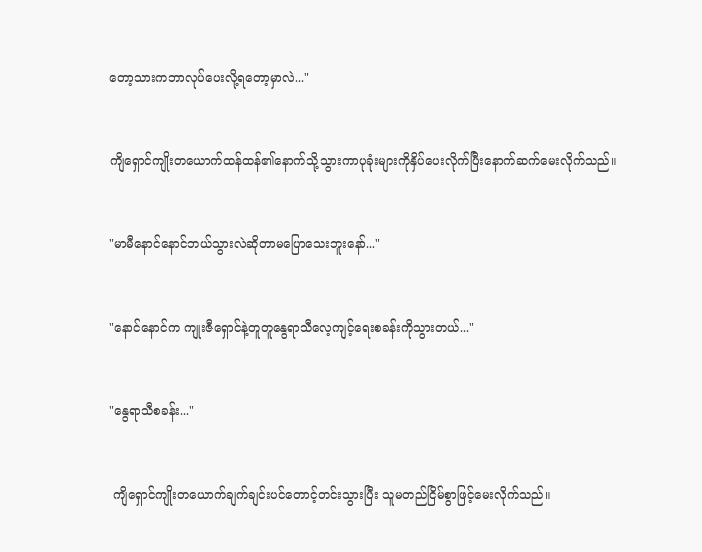တော့သားကဘာလုပ်ပေးလို့ရတော့မှာလဲ..."


ကျိရှောင်ကျိုးတယောက်ထန်ထန်၏နောက်သို့သွားကာပုခုံးများကိုနှိပ်ပေးလိုက်ပြီးနောက်ဆက်မေးလိုက်သည်။


"မာမီနောင်နောင်ဘယ်သွားလဲဆိုတာမပြောသေးဘူးနော်..."


"နောင်နောင်က ကျုးဇီရှောင်နဲ့တူတူနွေရာသီလေ့ကျင့်ရေးစခန်းကိုသွားတယ်..."


"နွေရာသီစခန်း..."


 ကျိရှောင်ကျိုးတယောက်ချက်ချင်းပင်တောင့်တင်းသွားပြီး သူမတည်ငြိမ်စွာဖြင့်မေးလိုက်သည်။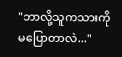"ဘာလို့သူကသားကိုမပြောတာလဲ..."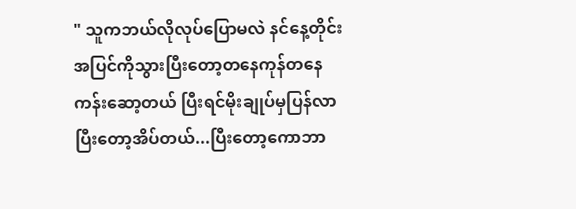" သူကဘယ်လိုလုပ်ပြောမလဲ နင်နေ့တိုင်းအပြင်ကိုသွားပြီးတော့တနေကုန်တနေကန်းဆော့တယ် ပြီးရင်မိုးချုပ်မှပြန်လာပြီးတော့အိပ်တယ်...ပြီးတော့ကောဘာ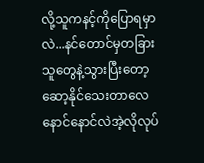လို့သူကနင့်ကိုပြောရမှာလဲ...နင်တောင်မှတခြားသူတွေနဲ့သွားပြီးတော့ဆော့နိုင်သေးတာလေ နောင်နောင်လဲအဲ့လိုလုပ်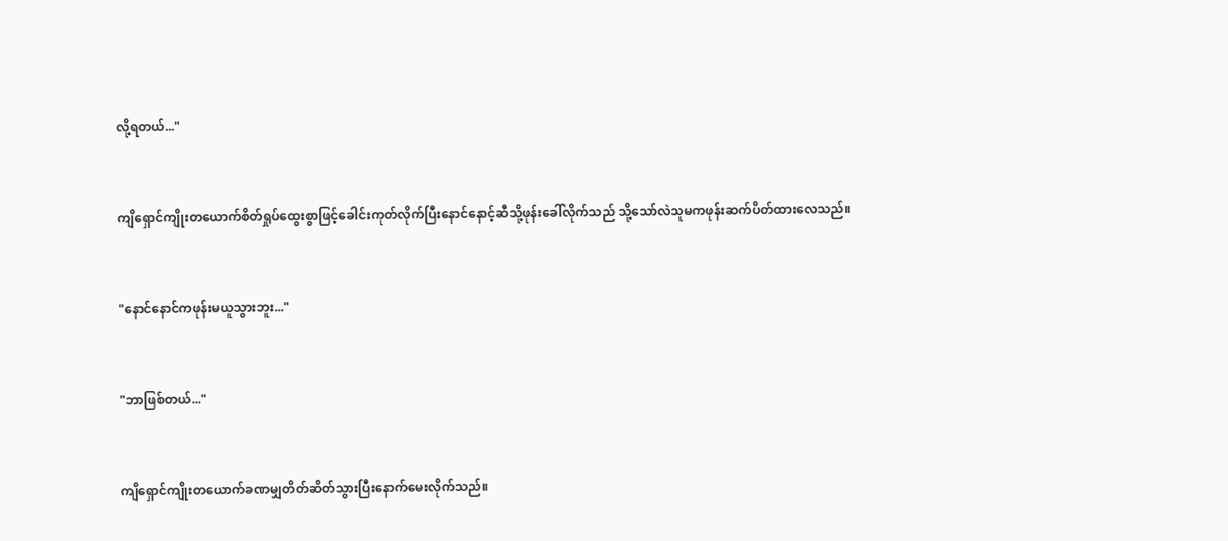လို့ရတယ်..."


ကျိရှောင်ကျိုးတယောက်စိတ်ရှုပ်ထွေးစွာဖြင့်ခေါင်းကုတ်လိုက်ပြီးနောင်နောင့်ဆီသို့ဖုန်းခေါ်လိုက်သည် သို့သော်လဲသူမကဖုန်းဆက်ပိတ်ထားလေသည်။


"နောင်နောင်ကဖုန်းမယူသွားဘူး..."


"ဘာဖြစ်တယ်..."


ကျိရှောင်ကျိုးတယောက်ခဏမျှတိတ်ဆိတ်သွားပြီးနောက်မေးလိုက်သည်။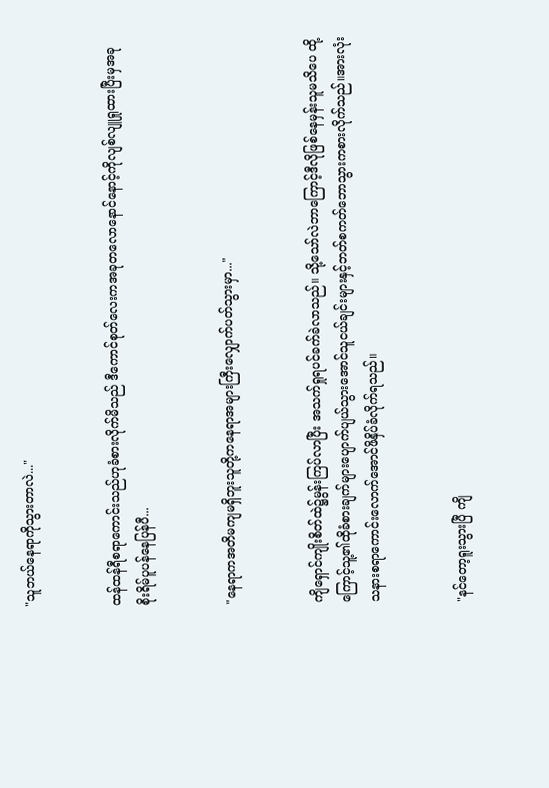"သူဘယ်နေရာကိုသွားတာလဲ..."


ထန်ထန်ရီစရာကောင်းသည်ဟုခံစားလိုက်မိသည် ဒီကောင်စုတ်လေးကအခုတလောနောင်နောင့်ကိုလျစ်လျူရှုထားပြီးမှအခုစိုးရိမ်ပူပန်နေပြန်ပီ...


"နေရာကအတိမကျမရှိဘူးသူတို့ကနေရာအများကြီးလျှောက်ပတ်သွားမှာ..."


ကျိရှောင်ကျိုးစိတ်ထဲ၌မွန်းကြပ်လာပြီး အသက်ရှုရပင်ခက်ခဲလာသည်။ သို့သော်လဲဘာကြောင့်ဒီလိုဖြစ်နေမှန်းသူမသိပေ ထို့ကြောင့်သူ့၏ထိုခံစားချက်များပျောက်ပျယ်သွားအောင်သူငယ်ချင်းများနှင့်ဘတ်စကတ်ဘောသွားကစားလိုက်သည်။အားလုံးသနားစရာကောင်းလောက်အောင်ဖိနှိပ်ခံလိုက်ရသည်။


"နင်တော့ရူးသွားပြီ ကျိ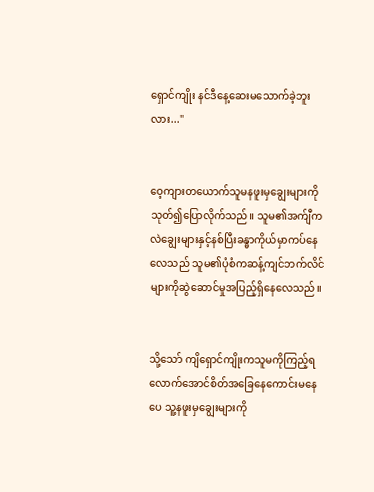ရှောင်ကျိုး နင်ဒီနေ့ဆေးမသောက်ခဲ့ဘူးလား..."


ဝေ့ကျားတယောက်သူမနဖူးမှချွေးများကိုသုတ်၍ပြောလိုက်သည်။ သူမ၏အက်ျီကလဲချွေးများနှင့်နစ်ပြီးခန္ဓာကိုယ်မှာကပ်နေလေသည် သူမ၏ပုံစံကဆန့်ကျင်ဘက်လိင်များကိုဆွဲ‌ဆောင်မှုအပြည့်ရှိနေလေသည်။


သို့သော် ကျိရှောင်ကျိုးကသူမကိုကြည့်ရလောက်အောင်စိတ်အခြေနေကောင်းမနေပေ သူ့နဖူးမှချွေးများကို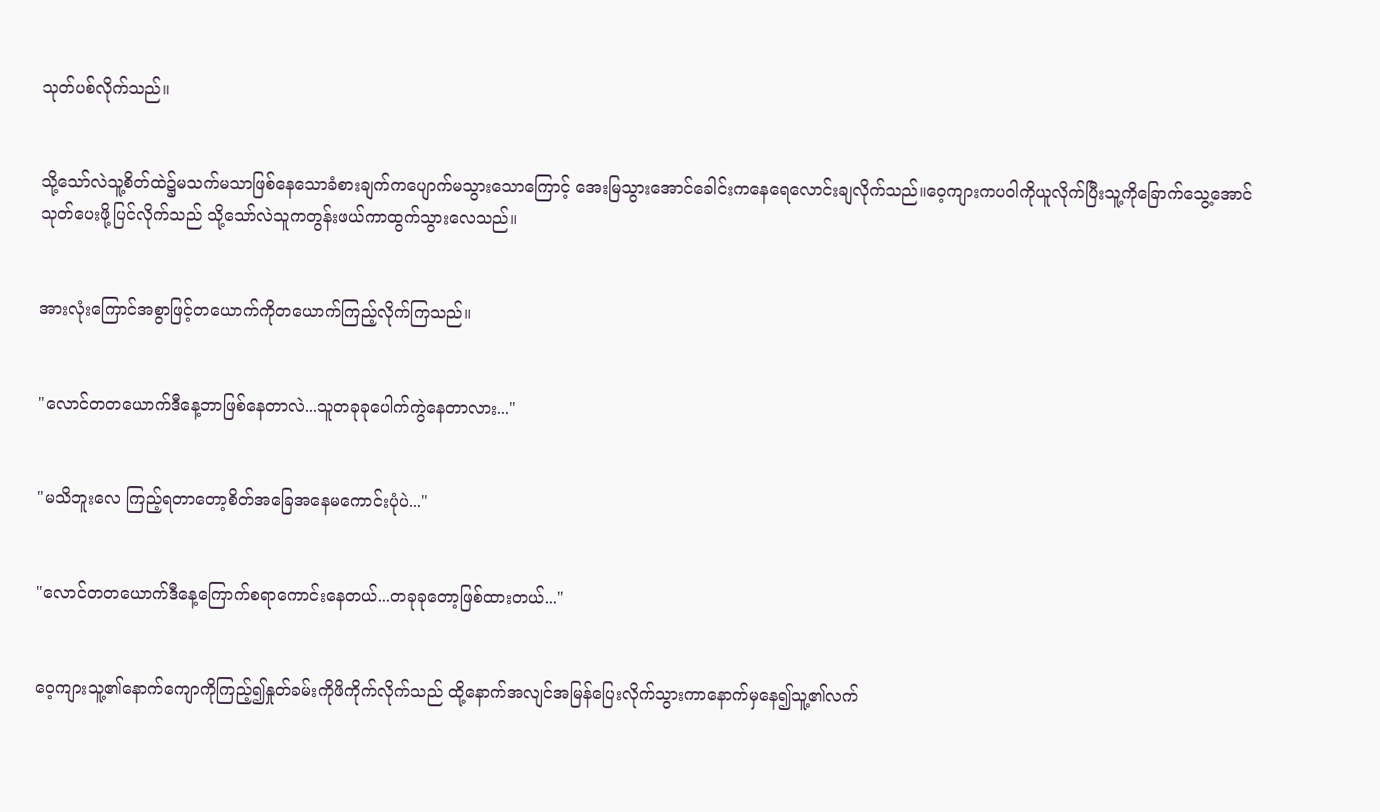သုတ်ပစ်လိုက်သည်။


သို့သော်လဲသူ့စိတ်ထဲ၌မသက်မသာဖြစ်နေသောခံစားချက်ကပျောက်မသွားသောကြောင့် အေးမြသွားအောင်ခေါင်းကနေ‌ရေလောင်းချလိုက်သည်။ဝေ့ကျားကပဝါကိုယူလိုက်ပြီးသူ့ကိုခြောက်သွေ့အောင်သုတ်ပေးဖို့ပြင်လိုက်သည် သို့သော်လဲသူကတွန်းဖယ်ကာထွက်သွားလေသည်။


အားလုံးကြောင်အစွာဖြင့်တယောက်ကိုတယောက်ကြည့်လိုက်ကြသည်။


"လောင်တတယောက်ဒီနေ့ဘာဖြစ်နေတာလဲ...သူတခုခုပေါက်ကွဲနေတာလား..."


"မသိဘူးလေ ကြည့်ရတာတော့စိတ်အခြေအနေမကောင်းပုံပဲ..."


"လောင်တတယောက်ဒီနေ့ကြောက်စရာကောင်းနေတယ်...တခုခုတော့ဖြစ်ထားတယ်..."


ဝေ့ကျားသူ့၏နောက်ကျောကိုကြည့်၍နှုတ်ခမ်းကိုဖိကိုက်လိုက်သည် ထို့နောက်အလျင်အမြန်ပြေးလိုက်သွားကာနောက်မှနေ၍သူ့၏လက်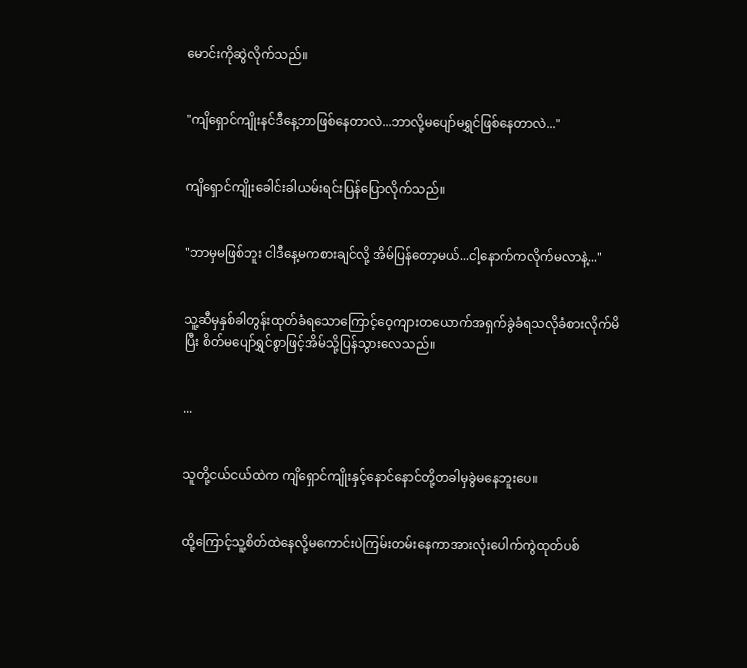မောင်းကိုဆွဲလိုက်သည်။


"ကျိရှောင်ကျိုးနင်ဒီနေ့ဘာဖြစ်နေတာလဲ...ဘာလို့မပျော်မရွှင်ဖြစ်နေတာလဲ..."


ကျိရှောင်ကျိုးခေါင်းခါယမ်းရင်းပြန်ပြောလိုက်သည်။


"ဘာမှမဖြစ်ဘူး ငါဒီနေ့မကစားချင်လို့ အိမ်ပြန်တော့မယ်...ငါ့နောက်ကလိုက်မလာနဲ့..."


သူ့ဆီမှနှစ်ခါတွန်းထုတ်ခံရသောကြောင့်ဝေ့ကျားတယောက်အရှက်ခွဲခံရသလိုခံစားလိုက်မိပြီး စိတ်မပျော်ရွှင်စွာဖြင့်အိမ်သို့ပြန်သွားလေသည်။


...


သူတို့ငယ်ငယ်ထဲက ကျိရှောင်ကျိုးနှင့်နောင်နောင်တို့တခါမှခွဲမနေဘူးပေ။


ထို့ကြောင့်သူ့စိတ်ထဲနေလို့မကောင်းပဲကြမ်းတမ်းနေကာအားလုံးပေါက်ကွဲထုတ်ပစ်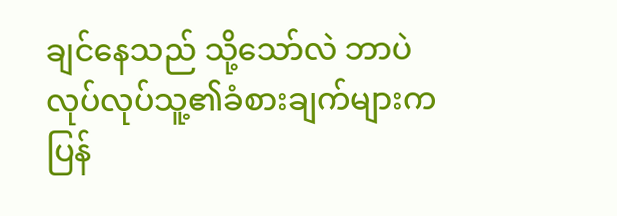ချင်နေသည် သို့သော်လဲ ဘာပဲလုပ်လုပ်သူ့၏ခံစားချက်များကပြန်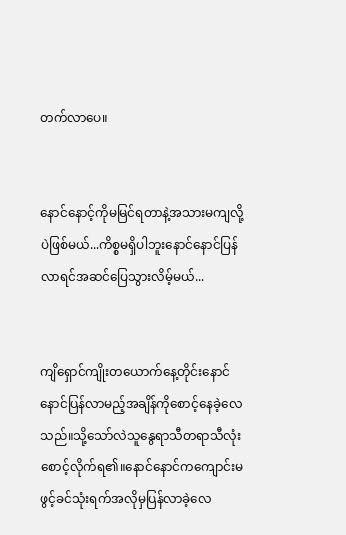တက်လာပေ။


နောင်နောင့်ကိုမမြင်ရတာနဲ့အသားမကျလို့ပဲဖြစ်မယ်...ကိစ္စမရှိပါဘူးနောင်နောင်ပြန်လာရင်အဆင်ပြေသွားလိမ့်မယ်...


ကျိရှောင်ကျိုးတယောက်နေ့တိုင်း‌နောင်နောင်ပြန်လာမည့်အချိန်ကိုစောင့်နေခဲ့လေသည်။သို့သော်လဲသူနွေရာသီတရာသီလုံးစောင့်လိုက်ရ၏။နောင်နောင်ကကျောင်းမဖွင့်ခင်သုံးရက်အလိုမှပြန်လာခဲ့လေ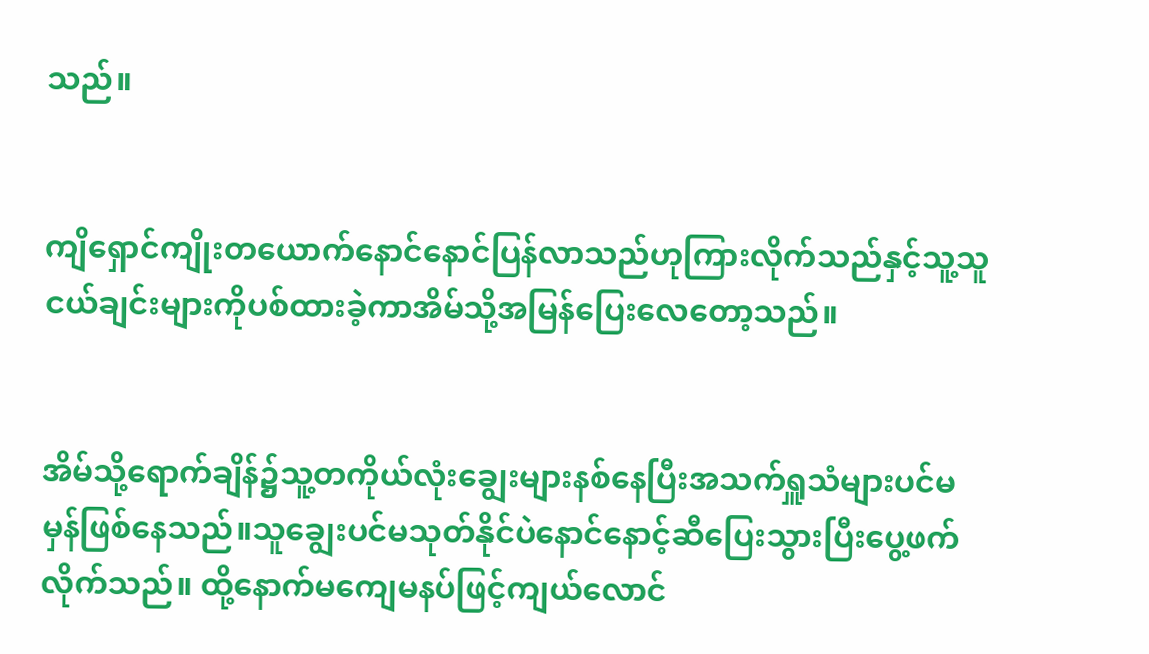သည်။


ကျိရှောင်ကျိုးတယောက်နောင်နောင်ပြန်လာသည်ဟုကြားလိုက်သည်နှင့်သူ့သူငယ်ချင်းများကိုပစ်ထားခဲ့ကာအိမ်သို့အမြန်ပြေးလေတော့သည်။


အိမ်သို့ရောက်ချိန်၌သူ့တကိုယ်လုံးချွေးများနစ်နေပြီးအသက်ရှူသံများပင်မမှန်ဖြစ်နေသည်။သူချွေးပင်မသုတ်နိုင်ပဲနောင်နောင့်ဆီပြေးသွားပြီးပွေ့ဖက်လိုက်သည်။ ထို့နောက်မကျေမနပ်ဖြင့်ကျယ်လောင်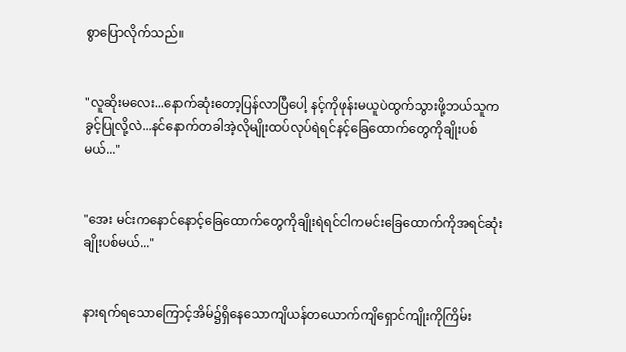စွာပြောလိုက်သည်။


"လူဆိုးမလေး...နောက်ဆုံးတော့ပြန်လာပြီပေါ့ နင့်ကိုဖုန်းမယူပဲထွက်သွားဖို့ဘယ်သူကခွင့်ပြုလို့လဲ...နင်နောက်တခါအဲ့လိုမျိုးထပ်လုပ်ရဲရင်နင့်ခြေထောက်တွေကိုချိုးပစ်မယ်..."


"အေး မင်းကနောင်နောင့်ခြေထောက်တွေကိုချိုးရဲရင်ငါကမင်းခြေထောက်ကိုအရင်ဆုံးချိုးပစ်မယ်..."


နားရက်ရသောကြောင့်အိမ်၌ရှိနေသောကျိယန်တယောက်ကျိရှောင်ကျိုးကိုကြိမ်း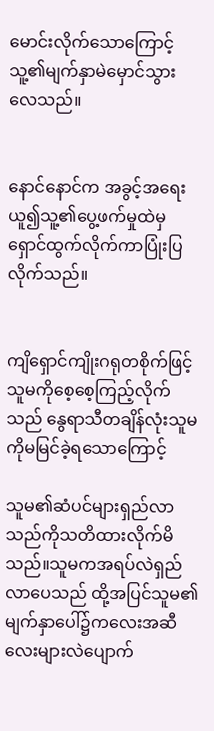မောင်းလိုက်သောကြောင့် သူ့၏မျက်နှာမဲမှောင်သွားလေသည်။


နောင်နောင်က အခွင့်အရေးယူ၍သူ့၏ပွေ့ဖက်မှုထဲမှရှောင်ထွက်လိုက်ကာပြုံးပြလိုက်သည်။


ကျိရှောင်ကျိုးဂရုတစိုက်ဖြင့်သူမကိုစေ့စေ့ကြည့်လိုက်သည် နွေရာသီတချိန်လုံးသူမကိုမမြင်ခဲ့ရသောကြောင့်

သူမ၏ဆံပင်များရှည်လာသည်ကိုသတိထားလိုက်မိသည်။သူမကအရပ်လဲရှည်လာပေသည် ထို့အပြင်သူမ၏မျက်နှာပေါ်၌က‌လေးအဆီလေးများလဲပျောက်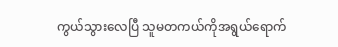ကွယ်သွားလေပြီ သူမတကယ်ကိုအရွယ်ရောက်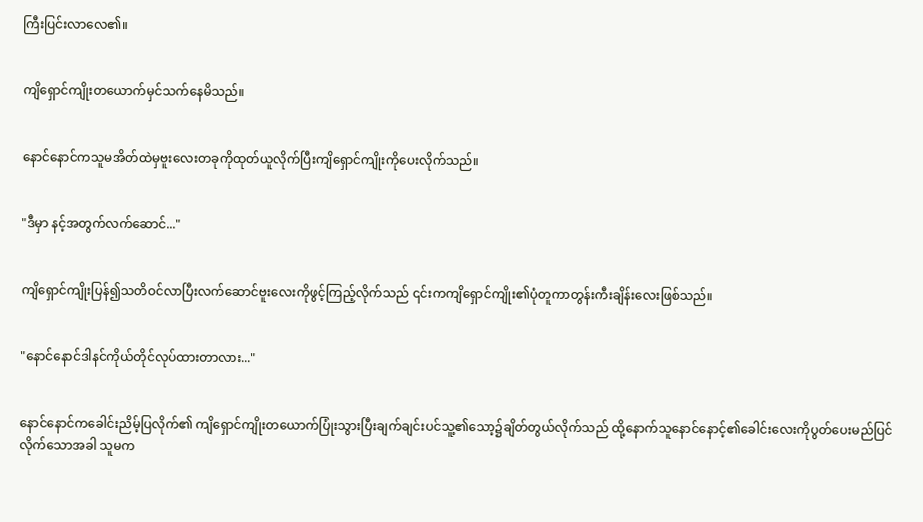ကြီးပြင်းလာလေ၏။


ကျိရှောင်ကျိုးတယောက်မှင်သက်နေမိသည်။


နောင်နောင်ကသူမအိတ်ထဲမှဗူးလေးတခုကိုထုတ်ယူလိုက်ပြီးကျိရှောင်ကျိုးကိုပေးလိုက်သည်။


"ဒီမှာ နင့်အတွက်လက်ဆောင်..."


ကျိရှောင်ကျိုးပြန်၍သတိဝင်လာပြီးလက်ဆောင်ဗူးလေးကိုဖွင့်ကြည့်လိုက်သည် ၎င်းကကျိရှောင်ကျိုး၏ပုံတူကာတွန်းကီးချိန်းလေးဖြစ်သည်။


"နောင်နောင်ဒါနင်ကိုယ်တိုင်လုပ်ထားတာလား..."


နောင်နောင်ကခေါင်းညိမ့်ပြလိုက်၏ ကျိရှောင်ကျိုးတယောက်ပြုံးသွားပြီးချက်ချင်းပင်သူ့၏သော့၌ချိတ်တွယ်လိုက်သည် ထို့နောက်သူနောင်နောင့်၏ခေါင်း‌လေးကိုပွတ်ပေးမည်ပြင်လိုက်သောအခါ သူမက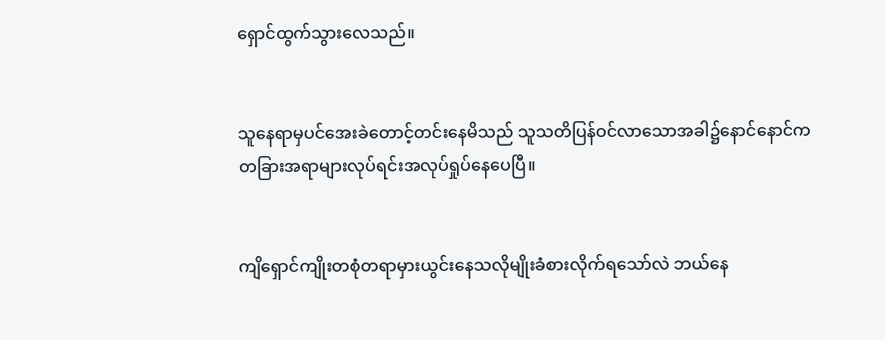ရှောင်ထွက်သွားလေသည်။


သူနေရာမှပင်အေးခဲတောင့်တင်းနေမိသည် သူသတိပြန်ဝင်လာသောအခါ၌နောင်နောင်ကတခြားအရာများလုပ်ရင်းအလုပ်ရှုပ်နေပေပြီ။


ကျိရှောင်ကျိုးတစုံတရာမှားယွင်းနေသလိုမျိုးခံစားလိုက်ရသော်လဲ ဘယ်နေ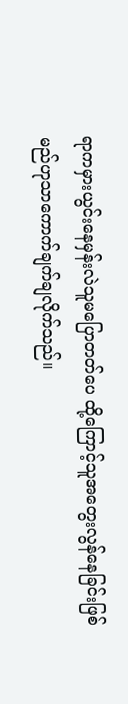ရာကမှားယွင်းနေမှန်းလဲသူမပြောတတ်ပေ ထို့ကြောင့်သူအတွေးလွန်နေခြင်းဖြစ်မည်ဟုသာကောက်ချက်ချလိုက်သည်။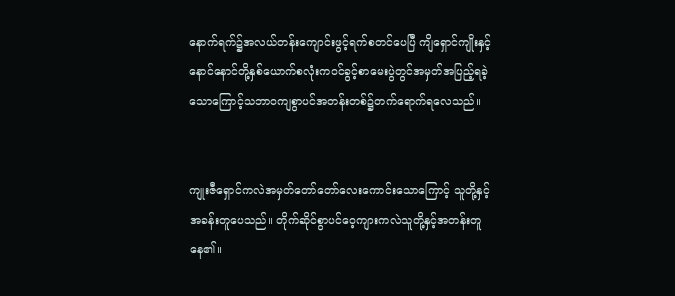နောက်ရက်၌အလယ်တန်းကျောင်းဖွင့်ရက်စတင်ပေပြီ ကျိရှောင်ကျိုးနှင့်နောင်နောင်တို့နှစ်ယောက်စလုံးကဝင်ခွင့်စာမေးပွဲတွင်အမှတ်အပြည့်ရခဲ့သောကြောင့်သဘာဝကျစွာပင်အတန်းတစ်၌တက်ရောက်ရလေသည်။


ကျုးဇီရှောင်ကလဲအမှတ်တော်တော်လေးကောင်းသောကြောင့် သူတို့နှင့်အခန်းတူပေသည်။ တိုက်ဆိုင်စွာပင်ဝေ့ကျားကလဲသူတို့နှင့်အတန်းတူနေ၏။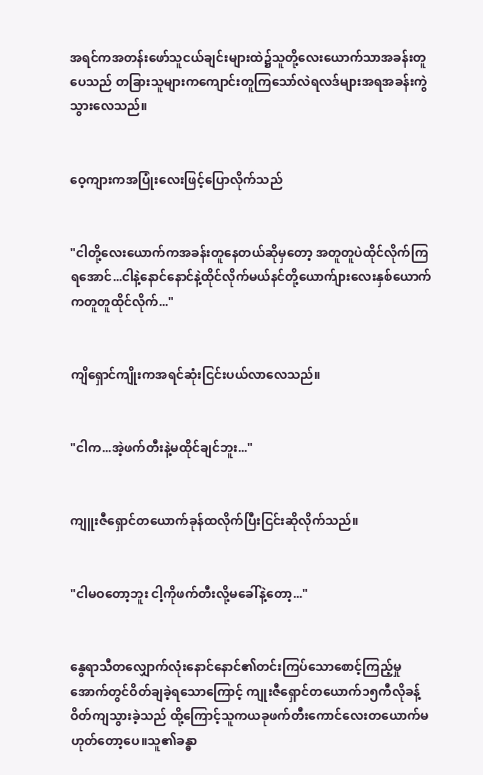အရင်ကအတန်းဖော်သူငယ်ချင်းများထဲ၌သူတို့လေးယောက်သာအခန်းတူပေသည် တခြားသူများကကျောင်းတူကြသော်လဲရလဒ်များအရအခန်းကွဲသွားလေသည်။


ဝေ့ကျားကအပြုံးလေးဖြင့်ပြောလိုက်သည်


"ငါတို့လေးယောက်ကအခန်းတူနေတယ်ဆိုမှတော့ အတူတူပဲထိုင်လိုက်ကြရအောင်...ငါနဲ့နောင်နောင်နဲ့ထိုင်လိုက်မယ်နင်တို့ယောက်ျားလေးနှစ်ယောက်ကတူတူထိုင်လိုက်..."


ကျိရှောင်ကျိုးကအရင်ဆုံးငြင်းပယ်လာလေသည်။


"ငါက...အဲ့ဖက်တီးနဲ့မထိုင်ချင်ဘူး..."


ကျူးဇီရှောင်တယောက်ခုန်ထလိုက်ပြီးငြင်းဆိုလိုက်သည်။


"ငါမဝတော့ဘူး ငါ့ကိုဖက်တီးလို့မခေါ်နဲ့တော့..."


နွေရာသီတလျှောက်လုံးနောင်နောင်၏တင်းကြပ်သောစောင့်ကြည့်မှုအောက်တွင်ဝိတ်ချခဲ့ရသောကြောင့် ကျုးဇီရှောင်တယောက်၁၅ကီလိုခန့်ဝိတ်ကျသွားခဲ့သည် ထို့ကြောင့်သူကယခုဖက်တီးကောင်လေးတယောက်မဟုတ်တော့ပေ။သူ၏ခန္ဓာ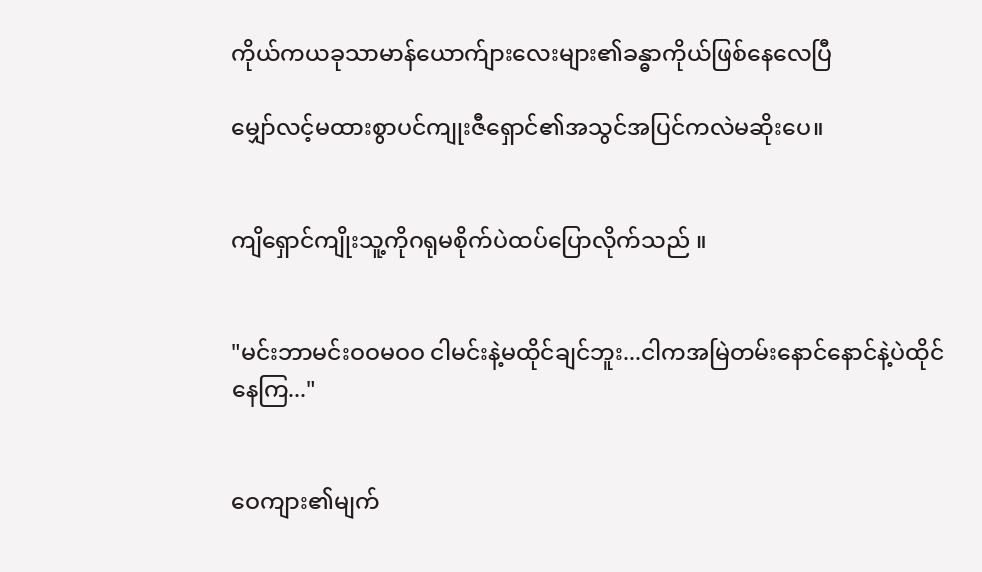ကိုယ်ကယခုသာမာန်ယောက်ျားလေးများ၏ခန္ဓာကိုယ်ဖြစ်နေလေပြီ

မျှော်လင့်မထားစွာပင်ကျုးဇီရှောင်၏အသွင်အပြင်ကလဲမဆိုးပေ။


ကျိရှောင်ကျိုးသူ့ကိုဂရုမစိုက်ပဲထပ်ပြောလိုက်သည် ။


"မင်းဘာမင်းဝဝမဝဝ ငါမင်းနဲ့မထိုင်ချင်ဘူး...ငါကအမြဲတမ်းနောင်နောင်နဲ့ပဲထိုင်နေကြ..."


ဝေကျား၏မျက်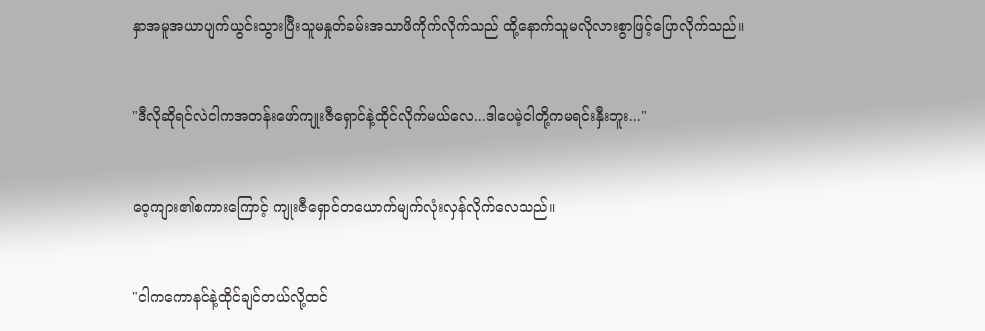နှာအမူအယာပျက်ယွင်းသွားပြီးသူမနှုတ်ခမ်းအသာဖိကိုက်လိုက်သည် ထို့နောက်သူမလိုလားစွာဖြင့်ပြောလိုက်သည်။


"ဒီလိုဆိုရင်လဲငါကအတန်းဖော်ကျုးဇီရှောင်နဲ့ထိုင်လိုက်မယ်လေ...ဒါပေမဲ့ငါတို့ကမရင်းနှီးဘူး..."


ဝေ့ကျား၏စကားကြောင့် ကျုးဇီရှောင်တယောက်မျက်လုံးလှန်လိုက်လေသည်။


"ငါက‌ကောနင်နဲ့ထိုင်ချင်တယ်လို့ထင်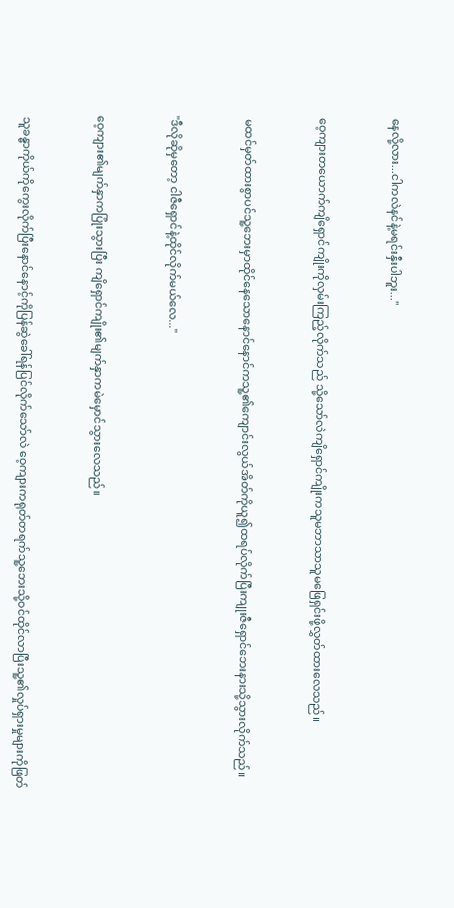နေလို့လား...ငါကလဲနင်နဲ့မရင်းနှီးပါဘူး..."


ဝေ့ကျားတယောက်ကျိရှောင်ကျိုးကိုလှမ်းကြည့်လိုက်သည် သို့သော်လဲကျိရှောင်ကျိုးကသူမဘာသာသူမဖြေရှင်းဖို့လွှတ်ထားလေသည်။


 မထင်မှတ်ထားစွာပင်သူ့ဘေးမှာထိုင်နေသောနောင်နောင်ကသူ့၏ကျောင်းလွယ်အိတ်ကိုယူ၍ထရပ်လိုက်ပြီးကျုးဇီရှောင်ဘေးနားသို့သွားလိုက်သည်။


"ဒီလိုဆိုမှတော့ ငါဇီရှောင်နဲ့ထိုင်လိုက်မယ်လေ..."


ဝေ့ကျား၏မျက်နှာကပြုံးသွားပြီး ကျိရှောင်ကျိုး၏မျက်နှာကမဲမှောင်သွားလေသည်။


 သူခန္ဓာကိုယ်ကိုကွေးလိုက်ပြီးနောင်နောင့်ကိုပြန်ဆွဲခေါ်ရန်ပြင်လိုက်သော်လဲ ဝေ့ကျားကရုတ်တရက်သူ့ဘေးသို့ဝင်ထိုင်လာပြီးသူ့၏လှုပ်ရှားမှုများကိုဖြတ်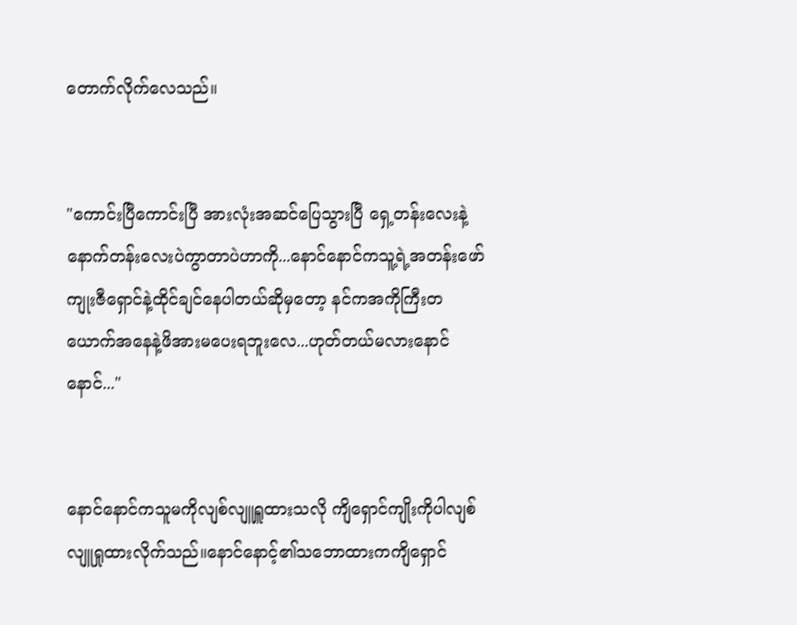တောက်လိုက်လေသည်။


"ကောင်းပြီကောင်းပြီ အားလုံးအဆင်ပြေသွားပြီ ရှေ့တန်းလေးနဲ့နောက်တန်းလေးပဲကွာတာပဲဟာကို...နောင်နောင်ကသူ့ရဲ့အတန်းဖော်ကျုးဇီရှောင်နဲ့ထိုင်ချင်နေပါတယ်ဆိုမှတော့ နင်ကအကိုကြီးတယောက်အနေနဲ့ဖိအားမပေးရဘူးလေ...ဟုတ်တယ်မလားနောင်နောင်..."


နောင်နောင်ကသူမကိုလျစ်လျူရှူထားသလို ကျိရှောင်ကျိုးကိုပါလျစ်လျူရှုထားလိုက်သည်။နောင်နောင့်၏သဘောထားကကျိရှောင်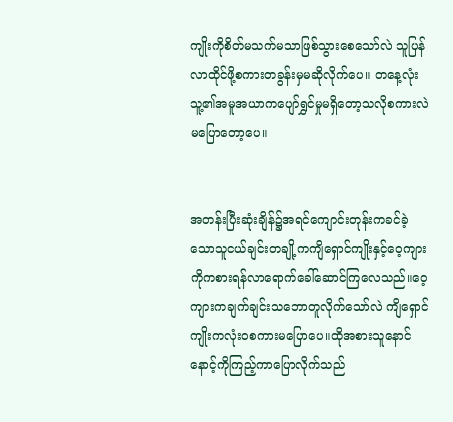ကျိုးကိုစိတ်မသက်မသာဖြစ်သွားစေသော်လဲ သူပြန်လာထိုင်ဖို့စကားတခွန်းမှမဆိုလိုက်ပေ။ တနေ့လုံးသူ့၏အမူအယာကပျော်ရွှင်မှုမရှိတော့သလိုစကားလဲမပြောတော့ပေ။


အတန်းပြီးဆုံးချိန်၌အရင်ကျောင်းတုန်းကခင်ခဲ့သောသူငယ်ချင်းတချို့ကကျိရှောင်ကျိုးနှင့်ဝေ့ကျားကိုကစားရန်လာရောက်ခေါ်ဆောင်ကြလေသည်။ဝေ့ကျားကချက်ချင်းသဘောတူလိုက်သော်လဲ ကျိရှောင်ကျိုးကလုံးဝစကားမပြောပေ။ထိုအစားသူနောင်နောင့်ကိုကြည့်ကာပြောလိုက်သည်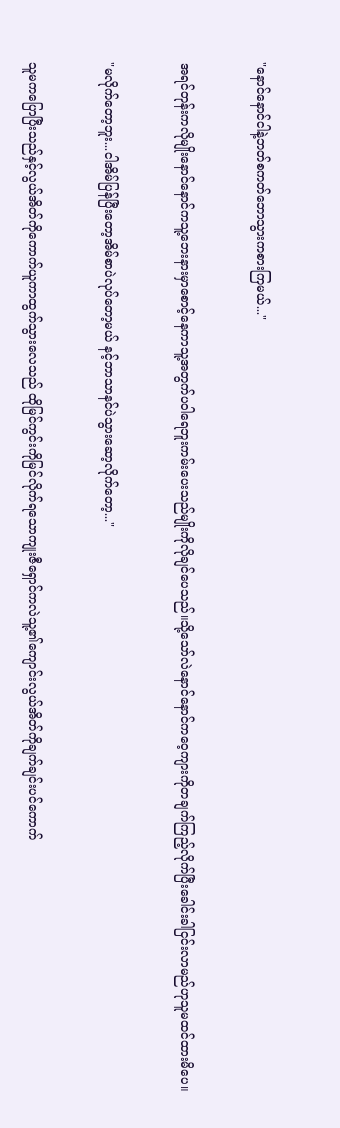"နောင်နောင်ငါနဲ့ဘတ်စကတ်ဘောသွားကစားကြမယ်..."


အရင်တုန်းကလိုမျိုးနောင်နောင်ကသူ့ဘေးနားမှာစောင့်နေကာသူ့အတွက်ပဝါရေဘူးကမ်းပေးသည်မျိုးကိုလိုချင်ပေသည်။သို့သော်လဲနောင်နောင်ကဝေ့ကျားကိုတချက်ကြည့်လိုက်ပြီးခေါင်းခါငြင်းလာမည်ဟုသူမထင်ထားမိပေ။


"မလိုက်တော့ဘူး...ငါအိမ်ပြန်ပြီးတော့အိမ်စာပဲလုပ်တော့မယ် နင့်ဘာသာနင်ပဲသွားဆော့လိုက်တော့..."


သူမကပြောပြီးသည်နှင့်လွယ်အိတ်ကိုကောက်ယူကာထွက်သွားလေသည် ထိုမြင်ကွင်းကိုမြင်လိုက်ရသောကျုးဇီရှောင်ကလဲသူ့၏ကျောင်းလွယ်အိတ်ကိုချက်ချင်းပင်ကောက်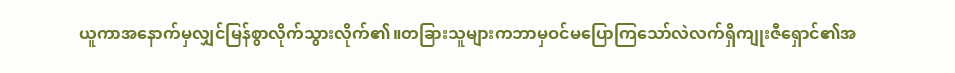ယူကာအနောက်မှလျှင်မြန်စွာလိုက်သွားလိုက်၏။တခြားသူများကဘာမှဝင်မပြောကြသော်လဲလက်ရှိကျုးဇီရှောင်၏အ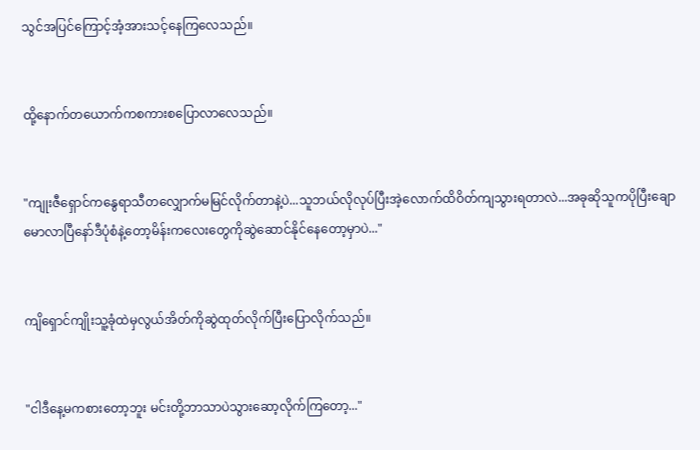သွင်အပြင်ကြောင့်အံ့အားသင့်နေကြလေသည်။


ထို့နောက်တယောက်ကစကားစပြောလာလေသည်။


"ကျုးဇီရှောင်ကနွေရာသီတလျှောက်မမြင်လိုက်တာနဲ့ပဲ...သူဘယ်လိုလုပ်ပြီးအဲ့လောက်ထိဝိတ်ကျသွားရတာလဲ...အခုဆိုသူကပိုပြီးချောမောလာပြီနော်ဒီပုံစံနဲ့တော့မိန်းကလေးတွေကိုဆွဲဆောင်နိုင်နေတော့မှာပဲ..."


ကျိရှောင်ကျိုးသူ့ခုံထဲမှလွယ်အိတ်ကိုဆွဲထုတ်လိုက်ပြီးပြောလိုက်သည်။


"ငါဒီနေ့မကစားတော့ဘူး မင်းတို့ဘာသာပဲသွားဆော့လိုက်ကြတော့..."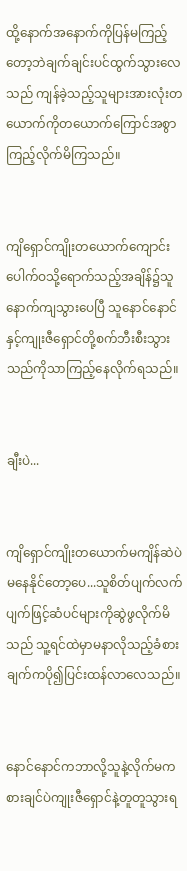ထို့နောက်အနောက်ကိုပြန်မကြည့်တော့ဘဲချက်ချင်းပင်ထွက်သွားလေသည် ကျန်ခဲ့သည့်သူများအားလုံးတယောက်ကိုတယောက်ကြောင်အစွာကြည့်လိုက်မိကြသည်။


ကျိရှောင်ကျိုးတယောက်ကျောင်းပေါက်ဝသို့ရောက်သည့်အချိန်၌သူနောက်ကျသွားပေပြီ သူနောင်နောင်နှင့်ကျုးဇီရှောင်တို့စက်ဘီးစီးသွားသည်ကိုသာကြည့်နေလိုက်ရသည်။


ချီးပဲ...


ကျိရှောင်ကျိုးတယောက်မကျိန်ဆဲပဲမနေနိုင်တော့ပေ...သူစိတ်ပျက်လက်ပျက်ဖြင့်ဆံပင်များကိုဆွဲဖွလိုက်မိသည် သူ့ရင်ထဲမှာမနာလိုသည့်ခံစားချက်ကပို၍ပြင်းထန်လာလေသည်။


နောင်နောင်ကဘာလို့သူနဲ့လိုက်မကစားချင်ပဲကျုးဇီရှောင်နဲ့တူတူသွားရ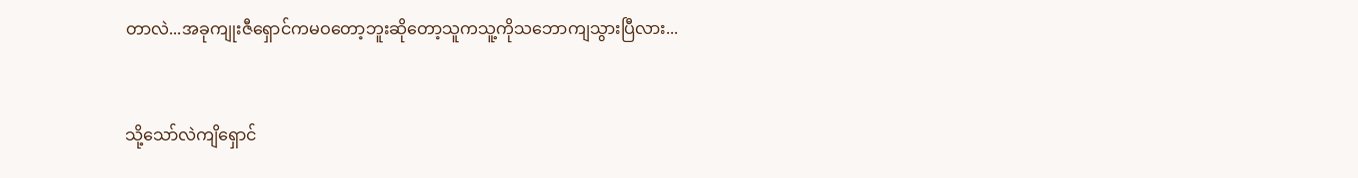တာလဲ...အခုကျုးဇီရှောင်ကမဝတော့ဘူးဆိုတော့သူကသူ့ကိုသဘောကျသွားပြီလား...


သို့သော်လဲကျိရှောင်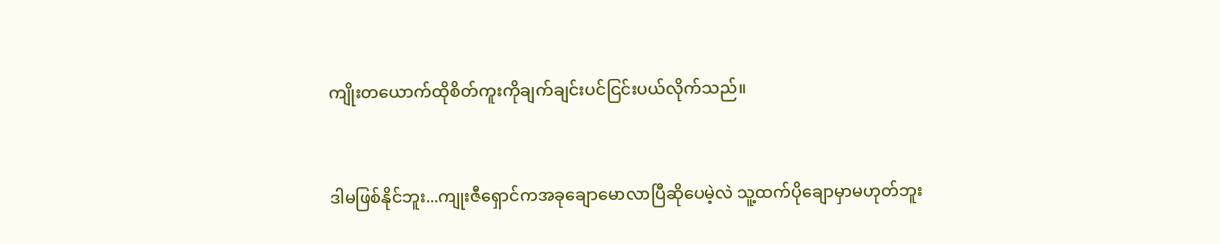ကျိုးတယောက်ထိုစိတ်ကူးကိုချက်ချင်းပင်ငြင်းပယ်လိုက်သည်။


ဒါမဖြစ်နိုင်ဘူး...ကျုးဇီရှောင်ကအခုချောမောလာပြီဆိုပေမဲ့လဲ သူ့ထက်ပိုချောမှာမဟုတ်ဘူး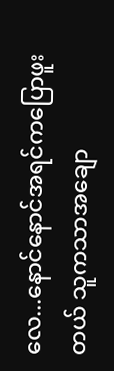လေ...နောင်နောင်အရင်ကပြောဖူးတယ် သူကသာအချော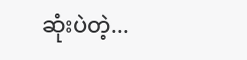ဆုံးပဲတဲ့...